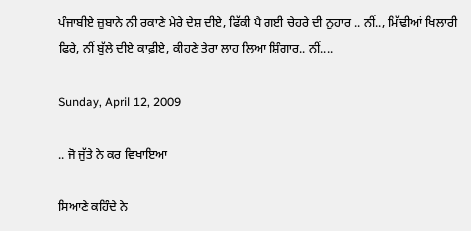ਪੰਜਾਬੀਏ ਜ਼ੁਬਾਨੇ ਨੀ ਰਕਾਣੇ ਮੇਰੇ ਦੇਸ਼ ਦੀਏ, ਫਿੱਕੀ ਪੈ ਗਈ ਚੇਹਰੇ ਦੀ ਨੁਹਾਰ .. ਨੀਂ.., ਮਿੱਢੀਆਂ ਖਿਲਾਰੀ ਫਿਰੇ, ਨੀਂ ਬੁੱਲੇ ਦੀਏ ਕਾਫ਼ੀਏ, ਕੀਹਣੇ ਤੇਰਾ ਲਾਹ ਲਿਆ ਸ਼ਿੰਗਾਰ.. ਨੀਂ....

Sunday, April 12, 2009

.. ਜੋ ਜੁੱਤੇ ਨੇ ਕਰ ਵਿਖਾਇਆ

ਸਿਆਣੇ ਕਹਿੰਦੇ ਨੇ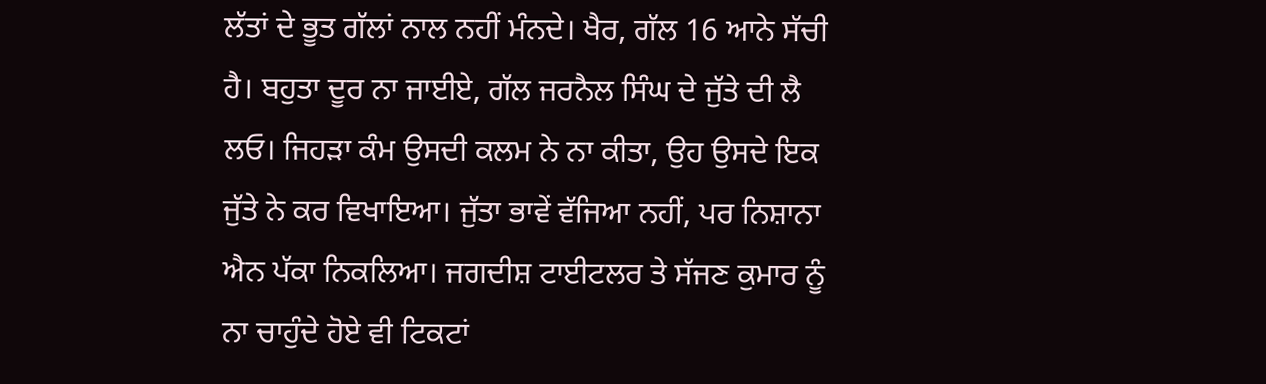ਲੱਤਾਂ ਦੇ ਭੂਤ ਗੱਲਾਂ ਨਾਲ ਨਹੀਂ ਮੰਨਦੇ। ਖੈਰ, ਗੱਲ 16 ਆਨੇ ਸੱਚੀ ਹੈ। ਬਹੁਤਾ ਦੂਰ ਨਾ ਜਾਈਏ, ਗੱਲ ਜਰਨੈਲ ਸਿੰਘ ਦੇ ਜੁੱਤੇ ਦੀ ਲੈ ਲਓ। ਜਿਹੜਾ ਕੰਮ ਉਸਦੀ ਕਲਮ ਨੇ ਨਾ ਕੀਤਾ, ਉਹ ਉਸਦੇ ਇਕ ਜੁੱਤੇ ਨੇ ਕਰ ਵਿਖਾਇਆ। ਜੁੱਤਾ ਭਾਵੇਂ ਵੱਜਿਆ ਨਹੀਂ, ਪਰ ਨਿਸ਼ਾਨਾ ਐਨ ਪੱਕਾ ਨਿਕਲਿਆ। ਜਗਦੀਸ਼ ਟਾਈਟਲਰ ਤੇ ਸੱਜਣ ਕੁਮਾਰ ਨੂੰ ਨਾ ਚਾਹੁੰਦੇ ਹੋਏ ਵੀ ਟਿਕਟਾਂ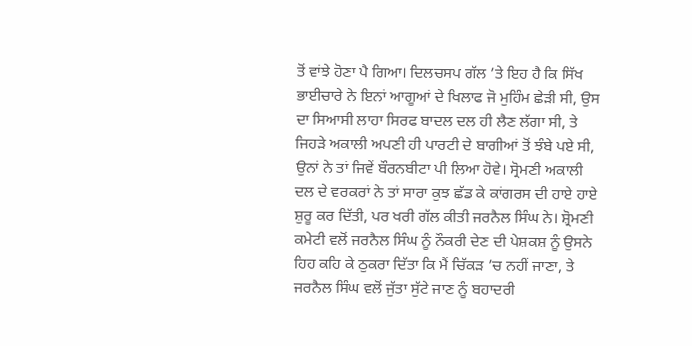ਤੋਂ ਵਾਂਝੇ ਹੋਣਾ ਪੈ ਗਿਆ। ਦਿਲਚਸਪ ਗੱਲ ’ਤੇ ਇਹ ਹੈ ਕਿ ਸਿੱਖ ਭਾਈਚਾਰੇ ਨੇ ਇਨਾਂ ਆਗੂਆਂ ਦੇ ਖਿਲਾਫ ਜੋ ਮੁਹਿੰਮ ਛੇੜੀ ਸੀ, ਉਸ ਦਾ ਸਿਆਸੀ ਲਾਹਾ ਸਿਰਫ ਬਾਦਲ ਦਲ ਹੀ ਲੈਣ ਲੱਗਾ ਸੀ, ਤੇ ਜਿਹੜੇ ਅਕਾਲੀ ਅਪਣੀ ਹੀ ਪਾਰਟੀ ਦੇ ਬਾਗੀਆਂ ਤੋਂ ਝੰਬੇ ਪਏ ਸੀ, ਉਨਾਂ ਨੇ ਤਾਂ ਜਿਵੇਂ ਬੌਰਨਬੀਟਾ ਪੀ ਲਿਆ ਹੋਵੇ। ਸ੍ਰੋਮਣੀ ਅਕਾਲੀ ਦਲ ਦੇ ਵਰਕਰਾਂ ਨੇ ਤਾਂ ਸਾਰਾ ਕੁਝ ਛੱਡ ਕੇ ਕਾਂਗਰਸ ਦੀ ਹਾਏ ਹਾਏ ਸ਼ੁਰੂ ਕਰ ਦਿੱਤੀ, ਪਰ ਖਰੀ ਗੱਲ ਕੀਤੀ ਜਰਨੈਲ ਸਿੰਘ ਨੇ। ਸ਼੍ਰੋਮਣੀ ਕਮੇਟੀ ਵਲੋਂ ਜਰਨੈਲ ਸਿੰਘ ਨੂੰ ਨੌਕਰੀ ਦੇਣ ਦੀ ਪੇਸ਼ਕਸ਼ ਨੂੰ ਉਸਨੇ ਹਿਹ ਕਹਿ ਕੇ ਠੁਕਰਾ ਦਿੱਤਾ ਕਿ ਮੈਂ ਚਿੱਕੜ ’ਚ ਨਹੀਂ ਜਾਣਾ, ਤੇ ਜਰਨੈਲ ਸਿੰਘ ਵਲੋਂ ਜੁੱਤਾ ਸੁੱਟੇ ਜਾਣ ਨੂੰ ਬਹਾਦਰੀ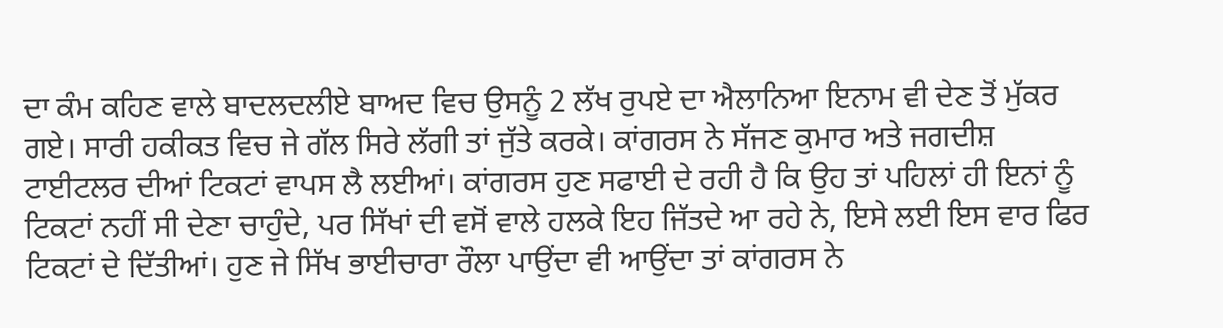ਦਾ ਕੰਮ ਕਹਿਣ ਵਾਲੇ ਬਾਦਲਦਲੀਏ ਬਾਅਦ ਵਿਚ ਉਸਨੂੰ 2 ਲੱਖ ਰੁਪਏ ਦਾ ਐਲਾਨਿਆ ਇਨਾਮ ਵੀ ਦੇਣ ਤੋਂ ਮੁੱਕਰ ਗਏ। ਸਾਰੀ ਹਕੀਕਤ ਵਿਚ ਜੇ ਗੱਲ ਸਿਰੇ ਲੱਗੀ ਤਾਂ ਜੁੱਤੇ ਕਰਕੇ। ਕਾਂਗਰਸ ਨੇ ਸੱਜਣ ਕੁਮਾਰ ਅਤੇ ਜਗਦੀਸ਼ ਟਾਈਟਲਰ ਦੀਆਂ ਟਿਕਟਾਂ ਵਾਪਸ ਲੈ ਲਈਆਂ। ਕਾਂਗਰਸ ਹੁਣ ਸਫਾਈ ਦੇ ਰਹੀ ਹੈ ਕਿ ਉਹ ਤਾਂ ਪਹਿਲਾਂ ਹੀ ਇਨਾਂ ਨੂੰ ਟਿਕਟਾਂ ਨਹੀਂ ਸੀ ਦੇਣਾ ਚਾਹੁੰਦੇ, ਪਰ ਸਿੱਖਾਂ ਦੀ ਵਸੋਂ ਵਾਲੇ ਹਲਕੇ ਇਹ ਜਿੱਤਦੇ ਆ ਰਹੇ ਨੇ, ਇਸੇ ਲਈ ਇਸ ਵਾਰ ਫਿਰ ਟਿਕਟਾਂ ਦੇ ਦਿੱਤੀਆਂ। ਹੁਣ ਜੇ ਸਿੱਖ ਭਾਈਚਾਰਾ ਰੌਲਾ ਪਾਉਂਦਾ ਵੀ ਆਉਂਦਾ ਤਾਂ ਕਾਂਗਰਸ ਨੇ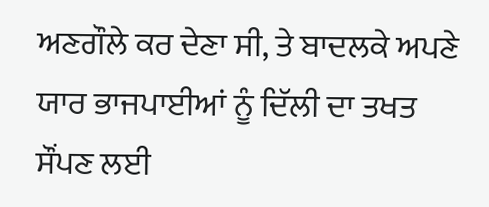ਅਣਗੌਲੇ ਕਰ ਦੇਣਾ ਸੀ, ਤੇ ਬਾਦਲਕੇ ਅਪਣੇ ਯਾਰ ਭਾਜਪਾਈਆਂ ਨੂੰ ਦਿੱਲੀ ਦਾ ਤਖਤ ਸੌਂਪਣ ਲਈ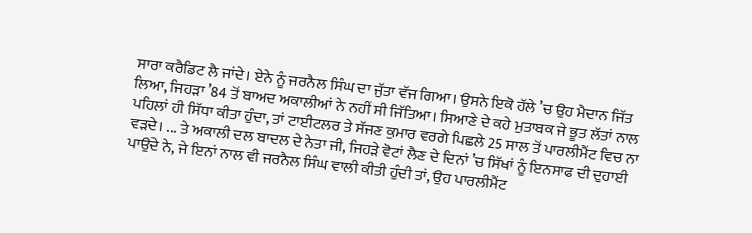ਸਾਰਾ ਕਰੈਡਿਟ ਲੈ ਜਾਂਦੇ। ਏਨੇ ਨੂੰ ਜਰਨੈਲ ਸਿੰਘ ਦਾ ਜੁੱਤਾ ਵੱਜ ਗਿਆ। ਉਸਨੇ ਇਕੋ ਹੱਲੇ ’ਚ ਉਹ ਮੈਦਾਨ ਜਿੱਤ ਲਿਆ, ਜਿਹੜਾ ’84 ਤੋਂ ਬਾਅਦ ਅਕਾਲੀਆਂ ਨੇ ਨਹੀਂ ਸੀ ਜਿੱਤਿਆ। ਸਿਆਣੇ ਦੇ ਕਹੇ ਮੁਤਾਬਕ ਜੇ ਭੂਤ ਲੱਤਾਂ ਨਾਲ ਪਹਿਲਾਂ ਹੀ ਸਿੱਧਾ ਕੀਤਾ ਹੁੰਦਾ, ਤਾਂ ਟਾਈਟਲਰ ਤੇ ਸੱਜਣ ਕੁਮਾਰ ਵਰਗੇ ਪਿਛਲੇ 25 ਸਾਲ ਤੋਂ ਪਾਰਲੀਮੈਂਟ ਵਿਚ ਨਾ ਵੜਦੇ। ... ਤੇ ਅਕਾਲੀ ਦਲ ਬਾਦਲ ਦੇ ਨੇਤਾ ਜੀ, ਜਿਹੜੇ ਵੋਟਾਂ ਲੈਣ ਦੇ ਦਿਨਾਂ ’ਚ ਸਿੱਖਾਂ ਨੂੰ ਇਨਸਾਫ ਦੀ ਦੁਹਾਈ ਪਾਉਂਦੇ ਨੇ, ਜੇ ਇਨਾਂ ਨਾਲ ਵੀ ਜਰਨੈਲ ਸਿੰਘ ਵਾਲੀ ਕੀਤੀ ਹੁੰਦੀ ਤਾਂ, ਉਹ ਪਾਰਲੀਮੈਂਟ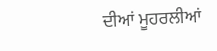ਦੀਆਂ ਮੂਹਰਲੀਆਂ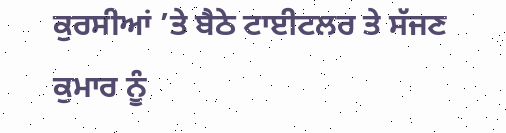ਕੁਰਸੀਆਂ ’ਤੇ ਬੈਠੇ ਟਾਈਟਲਰ ਤੇ ਸੱਜਣ ਕੁਮਾਰ ਨੂੰ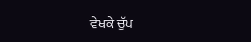ਵੇਖਕੇ ਚੁੱਪ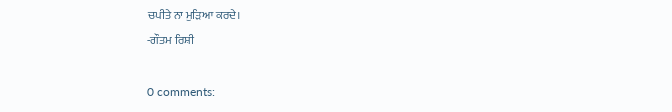ਚਪੀਤੇ ਨਾ ਮੁੜਿਆ ਕਰਦੇ।
-ਗੌਤਮ ਰਿਸ਼ੀ

0 comments: